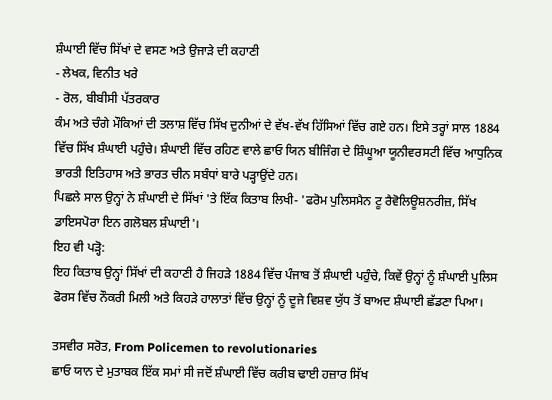ਸ਼ੰਘਾਈ ਵਿੱਚ ਸਿੱਖਾਂ ਦੇ ਵਸਣ ਅਤੇ ਉਜਾੜੇ ਦੀ ਕਹਾਣੀ
- ਲੇਖਕ, ਵਿਨੀਤ ਖਰੇ
- ਰੋਲ, ਬੀਬੀਸੀ ਪੱਤਰਕਾਰ
ਕੰਮ ਅਤੇ ਚੰਗੇ ਮੌਕਿਆਂ ਦੀ ਤਲਾਸ਼ ਵਿੱਚ ਸਿੱਖ ਦੁਨੀਆਂ ਦੇ ਵੱਖ-ਵੱਖ ਹਿੱਸਿਆਂ ਵਿੱਚ ਗਏ ਹਨ। ਇਸੇ ਤਰ੍ਹਾਂ ਸਾਲ 1884 ਵਿੱਚ ਸਿੱਖ ਸ਼ੰਘਾਈ ਪਹੁੰਚੇ। ਸ਼ੰਘਾਈ ਵਿੱਚ ਰਹਿਣ ਵਾਲੇ ਛਾਓ ਯਿਨ ਬੀਜਿੰਗ ਦੇ ਸ਼ਿੰਘੂਆ ਯੂਨੀਵਰਸਟੀ ਵਿੱਚ ਆਧੁਨਿਕ ਭਾਰਤੀ ਇਤਿਹਾਸ ਅਤੇ ਭਾਰਤ ਚੀਨ ਸਬੰਧਾਂ ਬਾਰੇ ਪੜ੍ਹਾਉਂਦੇ ਹਨ।
ਪਿਛਲੇ ਸਾਲ ਉਨ੍ਹਾਂ ਨੇ ਸ਼ੰਘਾਈ ਦੇ ਸਿੱਖਾਂ 'ਤੇ ਇੱਕ ਕਿਤਾਬ ਲਿਖੀ- 'ਫਰੋਮ ਪੁਲਿਸਮੈਨ ਟੂ ਰੈਵੋਲਿਊਸ਼ਨਰੀਜ਼, ਸਿੱਖ ਡਾਇਸਪੋਰਾ ਇਨ ਗਲੋਬਲ ਸ਼ੰਘਾਈ'।
ਇਹ ਵੀ ਪੜ੍ਹੋ:
ਇਹ ਕਿਤਾਬ ਉਨ੍ਹਾਂ ਸਿੱਖਾਂ ਦੀ ਕਹਾਣੀ ਹੈ ਜਿਹੜੇ 1884 ਵਿੱਚ ਪੰਜਾਬ ਤੋਂ ਸ਼ੰਘਾਈ ਪਹੁੰਚੇ, ਕਿਵੇਂ ਉਨ੍ਹਾਂ ਨੂੰ ਸ਼ੰਘਾਈ ਪੁਲਿਸ ਫੋਰਸ ਵਿੱਚ ਨੌਕਰੀ ਮਿਲੀ ਅਤੇ ਕਿਹੜੇ ਹਾਲਾਤਾਂ ਵਿੱਚ ਉਨ੍ਹਾਂ ਨੂੰ ਦੂਜੇ ਵਿਸ਼ਵ ਯੁੱਧ ਤੋਂ ਬਾਅਦ ਸ਼ੰਘਾਈ ਛੱਡਣਾ ਪਿਆ।

ਤਸਵੀਰ ਸਰੋਤ, From Policemen to revolutionaries
ਛਾਓ ਯਾਨ ਦੇ ਮੁਤਾਬਕ ਇੱਕ ਸਮਾਂ ਸੀ ਜਦੋਂ ਸ਼ੰਘਾਈ ਵਿੱਚ ਕਰੀਬ ਢਾਈ ਹਜ਼ਾਰ ਸਿੱਖ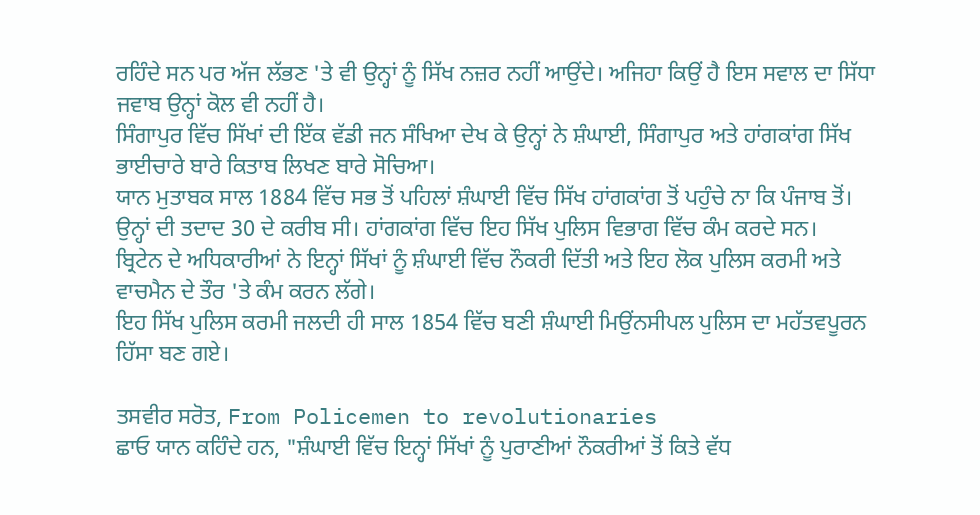ਰਹਿੰਦੇ ਸਨ ਪਰ ਅੱਜ ਲੱਭਣ 'ਤੇ ਵੀ ਉਨ੍ਹਾਂ ਨੂੰ ਸਿੱਖ ਨਜ਼ਰ ਨਹੀਂ ਆਉਂਦੇ। ਅਜਿਹਾ ਕਿਉਂ ਹੈ ਇਸ ਸਵਾਲ ਦਾ ਸਿੱਧਾ ਜਵਾਬ ਉਨ੍ਹਾਂ ਕੋਲ ਵੀ ਨਹੀਂ ਹੈ।
ਸਿੰਗਾਪੁਰ ਵਿੱਚ ਸਿੱਖਾਂ ਦੀ ਇੱਕ ਵੱਡੀ ਜਨ ਸੰਖਿਆ ਦੇਖ ਕੇ ਉਨ੍ਹਾਂ ਨੇ ਸ਼ੰਘਾਈ, ਸਿੰਗਾਪੁਰ ਅਤੇ ਹਾਂਗਕਾਂਗ ਸਿੱਖ ਭਾਈਚਾਰੇ ਬਾਰੇ ਕਿਤਾਬ ਲਿਖਣ ਬਾਰੇ ਸੋਚਿਆ।
ਯਾਨ ਮੁਤਾਬਕ ਸਾਲ 1884 ਵਿੱਚ ਸਭ ਤੋਂ ਪਹਿਲਾਂ ਸ਼ੰਘਾਈ ਵਿੱਚ ਸਿੱਖ ਹਾਂਗਕਾਂਗ ਤੋਂ ਪਹੁੰਚੇ ਨਾ ਕਿ ਪੰਜਾਬ ਤੋਂ। ਉਨ੍ਹਾਂ ਦੀ ਤਦਾਦ 30 ਦੇ ਕਰੀਬ ਸੀ। ਹਾਂਗਕਾਂਗ ਵਿੱਚ ਇਹ ਸਿੱਖ ਪੁਲਿਸ ਵਿਭਾਗ ਵਿੱਚ ਕੰਮ ਕਰਦੇ ਸਨ।
ਬ੍ਰਿਟੇਨ ਦੇ ਅਧਿਕਾਰੀਆਂ ਨੇ ਇਨ੍ਹਾਂ ਸਿੱਖਾਂ ਨੂੰ ਸ਼ੰਘਾਈ ਵਿੱਚ ਨੌਕਰੀ ਦਿੱਤੀ ਅਤੇ ਇਹ ਲੋਕ ਪੁਲਿਸ ਕਰਮੀ ਅਤੇ ਵਾਚਮੈਨ ਦੇ ਤੌਰ 'ਤੇ ਕੰਮ ਕਰਨ ਲੱਗੇ।
ਇਹ ਸਿੱਖ ਪੁਲਿਸ ਕਰਮੀ ਜਲਦੀ ਹੀ ਸਾਲ 1854 ਵਿੱਚ ਬਣੀ ਸ਼ੰਘਾਈ ਮਿਉਂਨਸੀਪਲ ਪੁਲਿਸ ਦਾ ਮਹੱਤਵਪੂਰਨ ਹਿੱਸਾ ਬਣ ਗਏ।

ਤਸਵੀਰ ਸਰੋਤ, From Policemen to revolutionaries
ਛਾਓ ਯਾਨ ਕਹਿੰਦੇ ਹਨ, "ਸ਼ੰਘਾਈ ਵਿੱਚ ਇਨ੍ਹਾਂ ਸਿੱਖਾਂ ਨੂੰ ਪੁਰਾਣੀਆਂ ਨੌਕਰੀਆਂ ਤੋਂ ਕਿਤੇ ਵੱਧ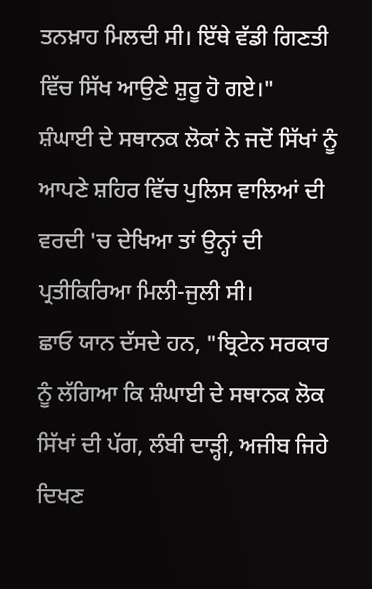ਤਨਖ਼ਾਹ ਮਿਲਦੀ ਸੀ। ਇੱਥੇ ਵੱਡੀ ਗਿਣਤੀ ਵਿੱਚ ਸਿੱਖ ਆਉਣੇ ਸ਼ੁਰੂ ਹੋ ਗਏ।"
ਸ਼ੰਘਾਈ ਦੇ ਸਥਾਨਕ ਲੋਕਾਂ ਨੇ ਜਦੋਂ ਸਿੱਖਾਂ ਨੂੰ ਆਪਣੇ ਸ਼ਹਿਰ ਵਿੱਚ ਪੁਲਿਸ ਵਾਲਿਆਂ ਦੀ ਵਰਦੀ 'ਚ ਦੇਖਿਆ ਤਾਂ ਉਨ੍ਹਾਂ ਦੀ ਪ੍ਰਤੀਕਿਰਿਆ ਮਿਲੀ-ਜੁਲੀ ਸੀ।
ਛਾਓ ਯਾਨ ਦੱਸਦੇ ਹਨ, "ਬ੍ਰਿਟੇਨ ਸਰਕਾਰ ਨੂੰ ਲੱਗਿਆ ਕਿ ਸ਼ੰਘਾਈ ਦੇ ਸਥਾਨਕ ਲੋਕ ਸਿੱਖਾਂ ਦੀ ਪੱਗ, ਲੰਬੀ ਦਾੜ੍ਹੀ, ਅਜੀਬ ਜਿਹੇ ਦਿਖਣ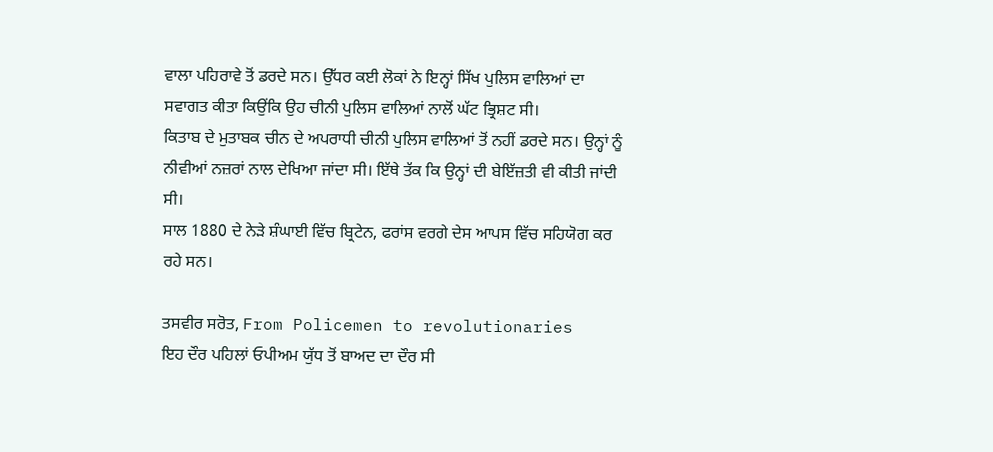ਵਾਲਾ ਪਹਿਰਾਵੇ ਤੋਂ ਡਰਦੇ ਸਨ। ਉੱਧਰ ਕਈ ਲੋਕਾਂ ਨੇ ਇਨ੍ਹਾਂ ਸਿੱਖ ਪੁਲਿਸ ਵਾਲਿਆਂ ਦਾ ਸਵਾਗਤ ਕੀਤਾ ਕਿਉਂਕਿ ਉਹ ਚੀਨੀ ਪੁਲਿਸ ਵਾਲਿਆਂ ਨਾਲੋਂ ਘੱਟ ਭ੍ਰਿਸ਼ਟ ਸੀ।
ਕਿਤਾਬ ਦੇ ਮੁਤਾਬਕ ਚੀਨ ਦੇ ਅਪਰਾਧੀ ਚੀਨੀ ਪੁਲਿਸ ਵਾਲਿਆਂ ਤੋਂ ਨਹੀਂ ਡਰਦੇ ਸਨ। ਉਨ੍ਹਾਂ ਨੂੰ ਨੀਵੀਆਂ ਨਜ਼ਰਾਂ ਨਾਲ ਦੇਖਿਆ ਜਾਂਦਾ ਸੀ। ਇੱਥੇ ਤੱਕ ਕਿ ਉਨ੍ਹਾਂ ਦੀ ਬੇਇੱਜ਼ਤੀ ਵੀ ਕੀਤੀ ਜਾਂਦੀ ਸੀ।
ਸਾਲ 1880 ਦੇ ਨੇੜੇ ਸ਼ੰਘਾਈ ਵਿੱਚ ਬ੍ਰਿਟੇਨ, ਫਰਾਂਸ ਵਰਗੇ ਦੇਸ ਆਪਸ ਵਿੱਚ ਸਹਿਯੋਗ ਕਰ ਰਹੇ ਸਨ।

ਤਸਵੀਰ ਸਰੋਤ, From Policemen to revolutionaries
ਇਹ ਦੌਰ ਪਹਿਲਾਂ ਓਪੀਅਮ ਯੁੱਧ ਤੋਂ ਬਾਅਦ ਦਾ ਦੌਰ ਸੀ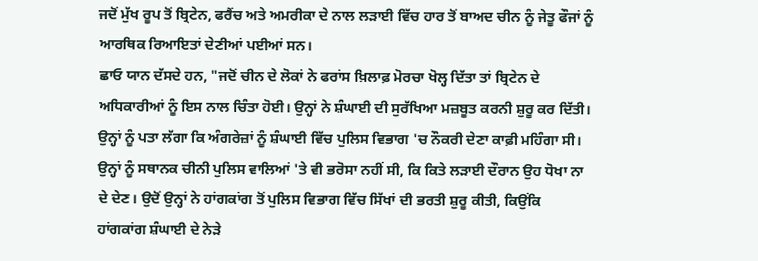ਜਦੋਂ ਮੁੱਖ ਰੂਪ ਤੋਂ ਬ੍ਰਿਟੇਨ, ਫਰੈਂਚ ਅਤੇ ਅਮਰੀਕਾ ਦੇ ਨਾਲ ਲੜਾਈ ਵਿੱਚ ਹਾਰ ਤੋਂ ਬਾਅਦ ਚੀਨ ਨੂੰ ਜੇਤੂ ਫੌਜਾਂ ਨੂੰ ਆਰਥਿਕ ਰਿਆਇਤਾਂ ਦੇਣੀਆਂ ਪਈਆਂ ਸਨ।
ਛਾਓ ਯਾਨ ਦੱਸਦੇ ਹਨ, "ਜਦੋਂ ਚੀਨ ਦੇ ਲੋਕਾਂ ਨੇ ਫਰਾਂਸ ਖ਼ਿਲਾਫ਼ ਮੋਰਚਾ ਖੋਲ੍ਹ ਦਿੱਤਾ ਤਾਂ ਬ੍ਰਿਟੇਨ ਦੇ ਅਧਿਕਾਰੀਆਂ ਨੂੰ ਇਸ ਨਾਲ ਚਿੰਤਾ ਹੋਈ। ਉਨ੍ਹਾਂ ਨੇ ਸ਼ੰਘਾਈ ਦੀ ਸੁਰੱਖਿਆ ਮਜ਼ਬੂਤ ਕਰਨੀ ਸ਼ੁਰੂ ਕਰ ਦਿੱਤੀ। ਉਨ੍ਹਾਂ ਨੂੰ ਪਤਾ ਲੱਗਾ ਕਿ ਅੰਗਰੇਜ਼ਾਂ ਨੂੰ ਸ਼ੰਘਾਈ ਵਿੱਚ ਪੁਲਿਸ ਵਿਭਾਗ 'ਚ ਨੌਕਰੀ ਦੇਣਾ ਕਾਫ਼ੀ ਮਹਿੰਗਾ ਸੀ। ਉਨ੍ਹਾਂ ਨੂੰ ਸਥਾਨਕ ਚੀਨੀ ਪੁਲਿਸ ਵਾਲਿਆਂ 'ਤੇ ਵੀ ਭਰੋਸਾ ਨਹੀਂ ਸੀ, ਕਿ ਕਿਤੇ ਲੜਾਈ ਦੌਰਾਨ ਉਹ ਧੋਖਾ ਨਾ ਦੇ ਦੇਣ। ਉਦੋਂ ਉਨ੍ਹਾਂ ਨੇ ਹਾਂਗਕਾਂਗ ਤੋਂ ਪੁਲਿਸ ਵਿਭਾਗ ਵਿੱਚ ਸਿੱਖਾਂ ਦੀ ਭਰਤੀ ਸ਼ੁਰੂ ਕੀਤੀ, ਕਿਉਂਕਿ ਹਾਂਗਕਾਂਗ ਸ਼ੰਘਾਈ ਦੇ ਨੇੜੇ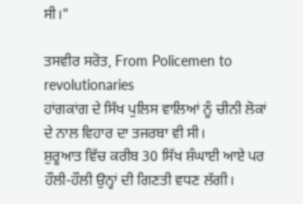ਸੀ।"

ਤਸਵੀਰ ਸਰੋਤ, From Policemen to revolutionaries
ਹਾਂਗਕਾਂਗ ਦੇ ਸਿੱਖ ਪੁਲਿਸ ਵਾਲਿਆਂ ਨੂੰ ਚੀਨੀ ਲੋਕਾਂ ਦੇ ਨਾਲ ਵਿਹਾਰ ਦਾ ਤਜਰਬਾ ਵੀ ਸੀ।
ਸ਼ੁਰੂਆਤ ਵਿੱਚ ਕਰੀਬ 30 ਸਿੱਖ ਸ਼ੰਘਾਈ ਆਏ ਪਰ ਹੌਲੀ-ਹੌਲੀ ਉਨ੍ਹਾਂ ਦੀ ਗਿਣਤੀ ਵਧਣ ਲੱਗੀ।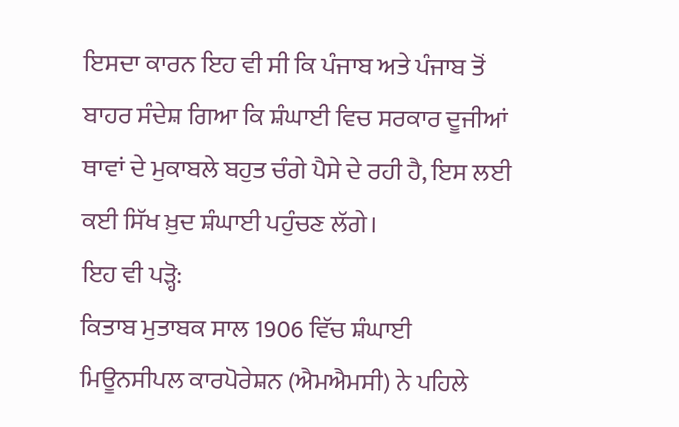ਇਸਦਾ ਕਾਰਨ ਇਹ ਵੀ ਸੀ ਕਿ ਪੰਜਾਬ ਅਤੇ ਪੰਜਾਬ ਤੋਂ ਬਾਹਰ ਸੰਦੇਸ਼ ਗਿਆ ਕਿ ਸ਼ੰਘਾਈ ਵਿਚ ਸਰਕਾਰ ਦੂਜੀਆਂ ਥਾਵਾਂ ਦੇ ਮੁਕਾਬਲੇ ਬਹੁਤ ਚੰਗੇ ਪੈਸੇ ਦੇ ਰਹੀ ਹੈ, ਇਸ ਲਈ ਕਈ ਸਿੱਖ ਖ਼ੁਦ ਸ਼ੰਘਾਈ ਪਹੁੰਚਣ ਲੱਗੇ।
ਇਹ ਵੀ ਪੜ੍ਹੋ:
ਕਿਤਾਬ ਮੁਤਾਬਕ ਸਾਲ 1906 ਵਿੱਚ ਸ਼ੰਘਾਈ ਮਿਊਨਸੀਪਲ ਕਾਰਪੋਰੇਸ਼ਨ (ਐਮਐਮਸੀ) ਨੇ ਪਹਿਲੇ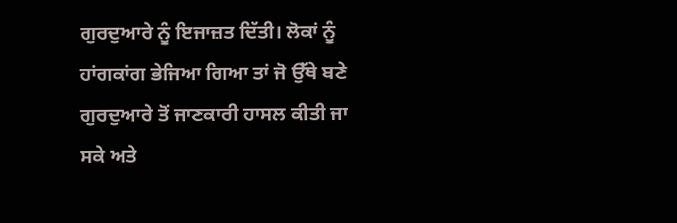ਗੁਰਦੁਆਰੇ ਨੂੰ ਇਜਾਜ਼ਤ ਦਿੱਤੀ। ਲੋਕਾਂ ਨੂੰ ਹਾਂਗਕਾਂਗ ਭੇਜਿਆ ਗਿਆ ਤਾਂ ਜੋ ਉੱਥੇ ਬਣੇ ਗੁਰਦੁਆਰੇ ਤੋਂ ਜਾਣਕਾਰੀ ਹਾਸਲ ਕੀਤੀ ਜਾ ਸਕੇ ਅਤੇ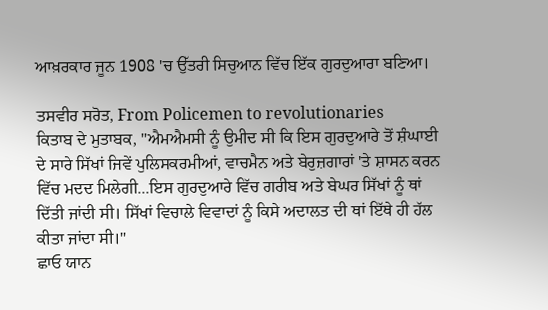ਆਖ਼ਰਕਾਰ ਜੂਨ 1908 'ਚ ਉੱਤਰੀ ਸਿਚੁਆਨ ਵਿੱਚ ਇੱਕ ਗੁਰਦੁਆਰਾ ਬਣਿਆ।

ਤਸਵੀਰ ਸਰੋਤ, From Policemen to revolutionaries
ਕਿਤਾਬ ਦੇ ਮੁਤਾਬਕ, "ਐਮਐਮਸੀ ਨੂੰ ਉਮੀਦ ਸੀ ਕਿ ਇਸ ਗੁਰਦੁਆਰੇ ਤੋਂ ਸ਼ੰਘਾਈ ਦੇ ਸਾਰੇ ਸਿੱਖਾਂ ਜਿਵੇਂ ਪੁਲਿਸਕਰਮੀਆਂ, ਵਾਚਮੈਨ ਅਤੇ ਬੇਰੁਜ਼ਗਾਰਾਂ 'ਤੇ ਸ਼ਾਸਨ ਕਰਨ ਵਿੱਚ ਮਦਦ ਮਿਲੇਗੀ...ਇਸ ਗੁਰਦੁਆਰੇ ਵਿੱਚ ਗਰੀਬ ਅਤੇ ਬੇਘਰ ਸਿੱਖਾਂ ਨੂੰ ਥਾਂ ਦਿੱਤੀ ਜਾਂਦੀ ਸੀ। ਸਿੱਖਾਂ ਵਿਚਾਲੇ ਵਿਵਾਦਾਂ ਨੂੰ ਕਿਸੇ ਅਦਾਲਤ ਦੀ ਥਾਂ ਇੱਥੇ ਹੀ ਹੱਲ ਕੀਤਾ ਜਾਂਦਾ ਸੀ।"
ਛਾਓ ਯਾਨ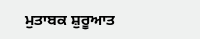ਮੁਤਾਬਕ ਸ਼ੁਰੂਆਤ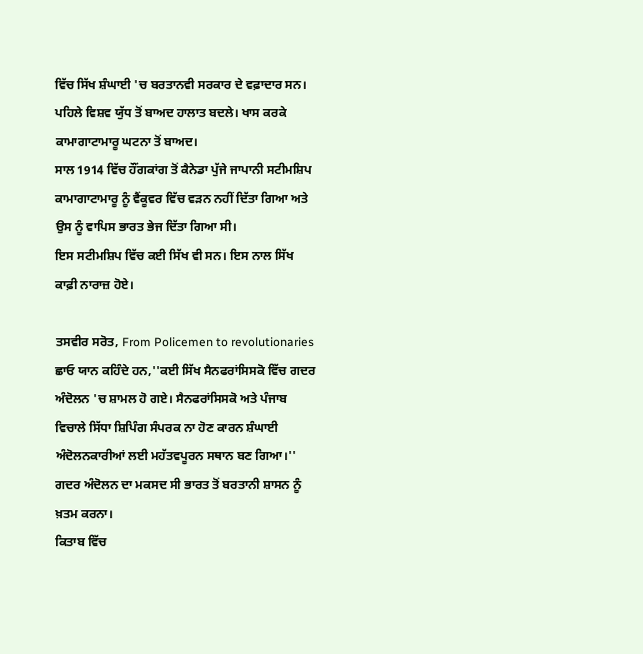ਵਿੱਚ ਸਿੱਖ ਸ਼ੰਘਾਈ 'ਚ ਬਰਤਾਨਵੀ ਸਰਕਾਰ ਦੇ ਵਫ਼ਾਦਾਰ ਸਨ। ਪਹਿਲੇ ਵਿਸ਼ਵ ਯੁੱਧ ਤੋਂ ਬਾਅਦ ਹਾਲਾਤ ਬਦਲੇ। ਖਾਸ ਕਰਕੇ ਕਾਮਾਗਾਟਾਮਾਰੂ ਘਟਨਾ ਤੋਂ ਬਾਅਦ।
ਸਾਲ 1914 ਵਿੱਚ ਹੌਂਗਕਾਂਗ ਤੋਂ ਕੈਨੇਡਾ ਪੁੱਜੇ ਜਾਪਾਨੀ ਸਟੀਮਸ਼ਿਪ ਕਾਮਾਗਾਟਾਮਾਰੂ ਨੂੰ ਵੈਂਕੂਵਰ ਵਿੱਚ ਵੜਨ ਨਹੀਂ ਦਿੱਤਾ ਗਿਆ ਅਤੇ ਉਸ ਨੂੰ ਵਾਪਿਸ ਭਾਰਤ ਭੇਜ ਦਿੱਤਾ ਗਿਆ ਸੀ।
ਇਸ ਸਟੀਮਸ਼ਿਪ ਵਿੱਚ ਕਈ ਸਿੱਖ ਵੀ ਸਨ। ਇਸ ਨਾਲ ਸਿੱਖ ਕਾਫ਼ੀ ਨਾਰਾਜ਼ ਹੋਏ।

ਤਸਵੀਰ ਸਰੋਤ, From Policemen to revolutionaries
ਛਾਓ ਯਾਨ ਕਹਿੰਦੇ ਹਨ,''ਕਈ ਸਿੱਖ ਸੈਨਫਰਾਂਸਿਸਕੋ ਵਿੱਚ ਗਦਰ ਅੰਦੋਲਨ 'ਚ ਸ਼ਾਮਲ ਹੋ ਗਏ। ਸੈਨਫਰਾਂਸਿਸਕੋ ਅਤੇ ਪੰਜਾਬ ਵਿਚਾਲੇ ਸਿੱਧਾ ਸ਼ਿਪਿੰਗ ਸੰਪਰਕ ਨਾ ਹੋਣ ਕਾਰਨ ਸ਼ੰਘਾਈ ਅੰਦੋਲਨਕਾਰੀਆਂ ਲਈ ਮਹੱਤਵਪੂਰਨ ਸਥਾਨ ਬਣ ਗਿਆ।''
ਗਦਰ ਅੰਦੋਲਨ ਦਾ ਮਕਸਦ ਸੀ ਭਾਰਤ ਤੋਂ ਬਰਤਾਨੀ ਸ਼ਾਸਨ ਨੂੰ ਖ਼ਤਮ ਕਰਨਾ।
ਕਿਤਾਬ ਵਿੱਚ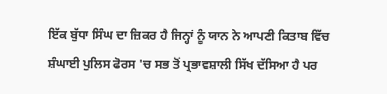ਇੱਕ ਬੁੱਧਾ ਸਿੰਘ ਦਾ ਜ਼ਿਕਰ ਹੈ ਜਿਨ੍ਹਾਂ ਨੂੰ ਯਾਨ ਨੇ ਆਪਣੀ ਕਿਤਾਬ ਵਿੱਚ ਸ਼ੰਘਾਈ ਪੁਲਿਸ ਫੋਰਸ 'ਚ ਸਭ ਤੋਂ ਪ੍ਰਭਾਵਸ਼ਾਲੀ ਸਿੱਖ ਦੱਸਿਆ ਹੈ ਪਰ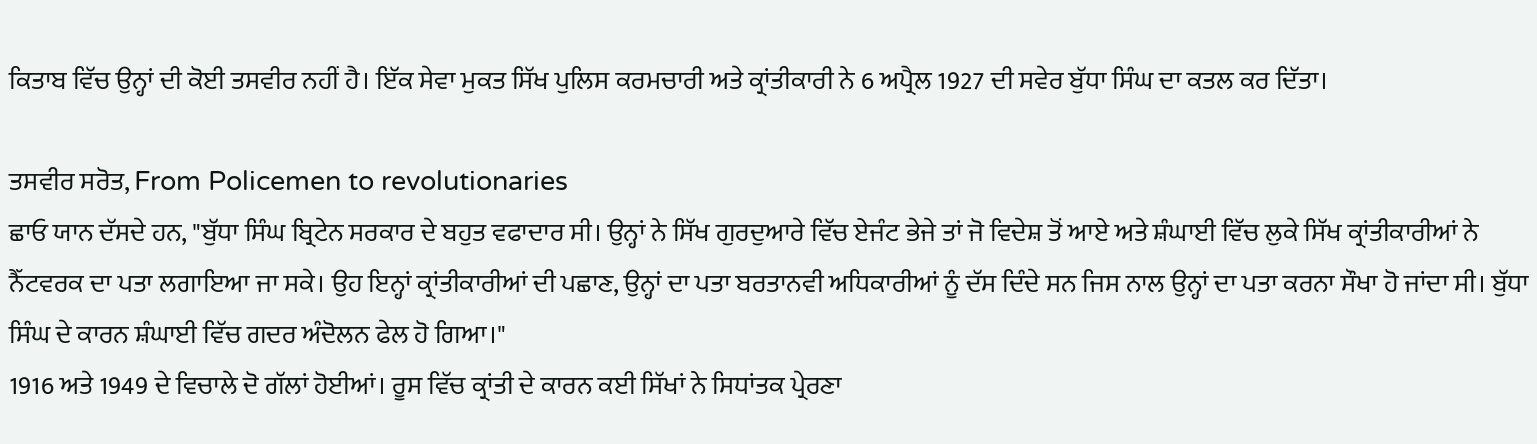ਕਿਤਾਬ ਵਿੱਚ ਉਨ੍ਹਾਂ ਦੀ ਕੋਈ ਤਸਵੀਰ ਨਹੀਂ ਹੈ। ਇੱਕ ਸੇਵਾ ਮੁਕਤ ਸਿੱਖ ਪੁਲਿਸ ਕਰਮਚਾਰੀ ਅਤੇ ਕ੍ਰਾਂਤੀਕਾਰੀ ਨੇ 6 ਅਪ੍ਰੈਲ 1927 ਦੀ ਸਵੇਰ ਬੁੱਧਾ ਸਿੰਘ ਦਾ ਕਤਲ ਕਰ ਦਿੱਤਾ।

ਤਸਵੀਰ ਸਰੋਤ, From Policemen to revolutionaries
ਛਾਓ ਯਾਨ ਦੱਸਦੇ ਹਨ, "ਬੁੱਧਾ ਸਿੰਘ ਬ੍ਰਿਟੇਨ ਸਰਕਾਰ ਦੇ ਬਹੁਤ ਵਫਾਦਾਰ ਸੀ। ਉਨ੍ਹਾਂ ਨੇ ਸਿੱਖ ਗੁਰਦੁਆਰੇ ਵਿੱਚ ਏਜੰਟ ਭੇਜੇ ਤਾਂ ਜੋ ਵਿਦੇਸ਼ ਤੋਂ ਆਏ ਅਤੇ ਸ਼ੰਘਾਈ ਵਿੱਚ ਲੁਕੇ ਸਿੱਖ ਕ੍ਰਾਂਤੀਕਾਰੀਆਂ ਨੇ ਨੈੱਟਵਰਕ ਦਾ ਪਤਾ ਲਗਾਇਆ ਜਾ ਸਕੇ। ਉਹ ਇਨ੍ਹਾਂ ਕ੍ਰਾਂਤੀਕਾਰੀਆਂ ਦੀ ਪਛਾਣ, ਉਨ੍ਹਾਂ ਦਾ ਪਤਾ ਬਰਤਾਨਵੀ ਅਧਿਕਾਰੀਆਂ ਨੂੰ ਦੱਸ ਦਿੰਦੇ ਸਨ ਜਿਸ ਨਾਲ ਉਨ੍ਹਾਂ ਦਾ ਪਤਾ ਕਰਨਾ ਸੌਖਾ ਹੋ ਜਾਂਦਾ ਸੀ। ਬੁੱਧਾ ਸਿੰਘ ਦੇ ਕਾਰਨ ਸ਼ੰਘਾਈ ਵਿੱਚ ਗਦਰ ਅੰਦੋਲਨ ਫੇਲ ਹੋ ਗਿਆ।"
1916 ਅਤੇ 1949 ਦੇ ਵਿਚਾਲੇ ਦੋ ਗੱਲਾਂ ਹੋਈਆਂ। ਰੂਸ ਵਿੱਚ ਕ੍ਰਾਂਤੀ ਦੇ ਕਾਰਨ ਕਈ ਸਿੱਖਾਂ ਨੇ ਸਿਧਾਂਤਕ ਪ੍ਰੇਰਣਾ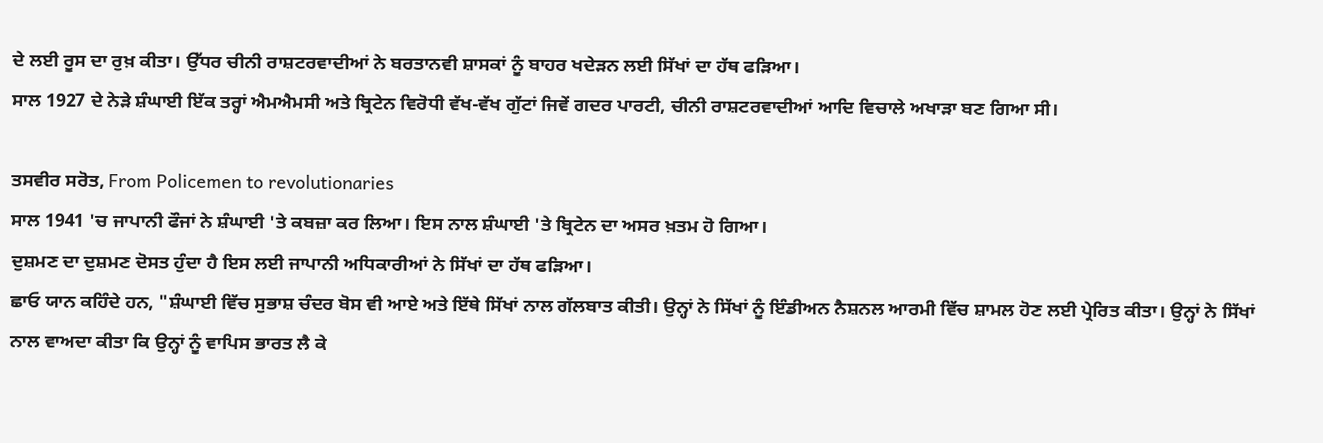ਦੇ ਲਈ ਰੂਸ ਦਾ ਰੁਖ਼ ਕੀਤਾ। ਉੱਧਰ ਚੀਨੀ ਰਾਸ਼ਟਰਵਾਦੀਆਂ ਨੇ ਬਰਤਾਨਵੀ ਸ਼ਾਸਕਾਂ ਨੂੰ ਬਾਹਰ ਖਦੇੜਨ ਲਈ ਸਿੱਖਾਂ ਦਾ ਹੱਥ ਫੜਿਆ।
ਸਾਲ 1927 ਦੇ ਨੇੜੇ ਸ਼ੰਘਾਈ ਇੱਕ ਤਰ੍ਹਾਂ ਐਮਐਮਸੀ ਅਤੇ ਬ੍ਰਿਟੇਨ ਵਿਰੋਧੀ ਵੱਖ-ਵੱਖ ਗੁੱਟਾਂ ਜਿਵੇਂ ਗਦਰ ਪਾਰਟੀ, ਚੀਨੀ ਰਾਸ਼ਟਰਵਾਦੀਆਂ ਆਦਿ ਵਿਚਾਲੇ ਅਖਾੜਾ ਬਣ ਗਿਆ ਸੀ।

ਤਸਵੀਰ ਸਰੋਤ, From Policemen to revolutionaries
ਸਾਲ 1941 'ਚ ਜਾਪਾਨੀ ਫੌਜਾਂ ਨੇ ਸ਼ੰਘਾਈ 'ਤੇ ਕਬਜ਼ਾ ਕਰ ਲਿਆ। ਇਸ ਨਾਲ ਸ਼ੰਘਾਈ 'ਤੇ ਬ੍ਰਿਟੇਨ ਦਾ ਅਸਰ ਖ਼ਤਮ ਹੋ ਗਿਆ।
ਦੁਸ਼ਮਣ ਦਾ ਦੁਸ਼ਮਣ ਦੋਸਤ ਹੁੰਦਾ ਹੈ ਇਸ ਲਈ ਜਾਪਾਨੀ ਅਧਿਕਾਰੀਆਂ ਨੇ ਸਿੱਖਾਂ ਦਾ ਹੱਥ ਫੜਿਆ।
ਛਾਓ ਯਾਨ ਕਹਿੰਦੇ ਹਨ, "ਸ਼ੰਘਾਈ ਵਿੱਚ ਸੁਭਾਸ਼ ਚੰਦਰ ਬੋਸ ਵੀ ਆਏ ਅਤੇ ਇੱਥੇ ਸਿੱਖਾਂ ਨਾਲ ਗੱਲਬਾਤ ਕੀਤੀ। ਉਨ੍ਹਾਂ ਨੇ ਸਿੱਖਾਂ ਨੂੰ ਇੰਡੀਅਨ ਨੈਸ਼ਨਲ ਆਰਮੀ ਵਿੱਚ ਸ਼ਾਮਲ ਹੋਣ ਲਈ ਪ੍ਰੇਰਿਤ ਕੀਤਾ। ਉਨ੍ਹਾਂ ਨੇ ਸਿੱਖਾਂ ਨਾਲ ਵਾਅਦਾ ਕੀਤਾ ਕਿ ਉਨ੍ਹਾਂ ਨੂੰ ਵਾਪਿਸ ਭਾਰਤ ਲੈ ਕੇ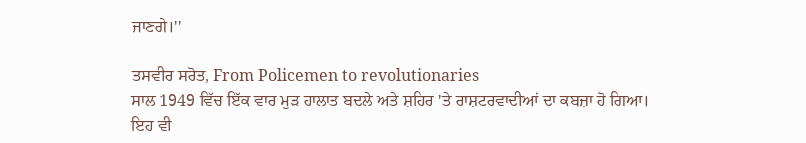ਜਾਣਗੇ।''

ਤਸਵੀਰ ਸਰੋਤ, From Policemen to revolutionaries
ਸਾਲ 1949 ਵਿੱਚ ਇੱਕ ਵਾਰ ਮੁੜ ਹਾਲਾਤ ਬਦਲੇ ਅਤੇ ਸ਼ਹਿਰ 'ਤੇ ਰਾਸ਼ਟਰਵਾਦੀਆਂ ਦਾ ਕਬਜ਼ਾ ਹੋ ਗਿਆ।
ਇਹ ਵੀ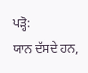ਪੜ੍ਹੋ:
ਯਾਨ ਦੱਸਦੇ ਹਨ,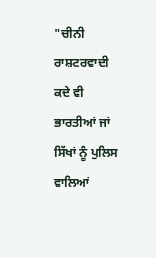"ਚੀਨੀ ਰਾਸ਼ਟਰਵਾਦੀ ਕਦੇ ਵੀ ਭਾਰਤੀਆਂ ਜਾਂ ਸਿੱਖਾਂ ਨੂੰ ਪੁਲਿਸ ਵਾਲਿਆਂ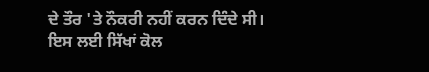ਦੇ ਤੌਰ 'ਤੇ ਨੌਕਰੀ ਨਹੀਂ ਕਰਨ ਦਿੰਦੇ ਸੀ। ਇਸ ਲਈ ਸਿੱਖਾਂ ਕੋਲ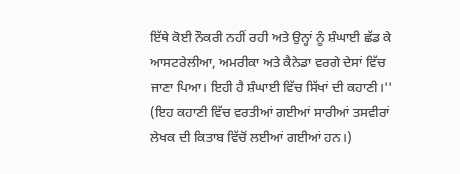ਇੱਥੇ ਕੋਈ ਨੌਕਰੀ ਨਹੀਂ ਰਹੀ ਅਤੇ ਉਨ੍ਹਾਂ ਨੂੰ ਸ਼ੰਘਾਈ ਛੱਡ ਕੇ ਆਸਟਰੇਲੀਆ, ਅਮਰੀਕਾ ਅਤੇ ਕੈਨੇਡਾ ਵਰਗੇ ਦੇਸਾਂ ਵਿੱਚ ਜਾਣਾ ਪਿਆ। ਇਹੀ ਹੈ ਸ਼ੰਘਾਈ ਵਿੱਚ ਸਿੱਖਾਂ ਦੀ ਕਹਾਣੀ।''
(ਇਹ ਕਹਾਣੀ ਵਿੱਚ ਵਰਤੀਆਂ ਗਈਆਂ ਸਾਰੀਆਂ ਤਸਵੀਰਾਂ ਲੇਖਕ ਦੀ ਕਿਤਾਬ ਵਿੱਚੋਂ ਲਈਆਂ ਗਈਆਂ ਹਨ।)